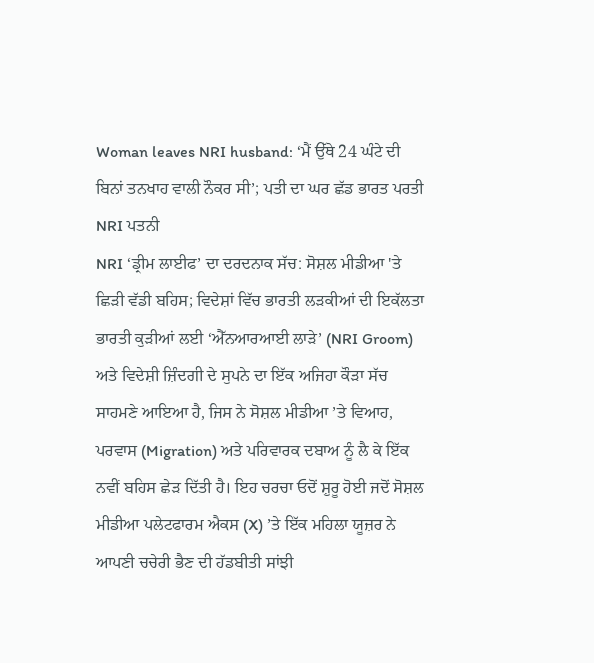Woman leaves NRI husband: ‘ਮੈਂ ਉੱਥੇ 24 ਘੰਟੇ ਦੀ ਬਿਨਾਂ ਤਨਖਾਹ ਵਾਲੀ ਨੌਕਰ ਸੀ’; ਪਤੀ ਦਾ ਘਰ ਛੱਡ ਭਾਰਤ ਪਰਤੀ NRI ਪਤਨੀ
NRI ‘ਡ੍ਰੀਮ ਲਾਈਫ’ ਦਾ ਦਰਦਨਾਕ ਸੱਚ: ਸੋਸ਼ਲ ਮੀਡੀਆ 'ਤੇ ਛਿੜੀ ਵੱਡੀ ਬਹਿਸ; ਵਿਦੇਸ਼ਾਂ ਵਿੱਚ ਭਾਰਤੀ ਲੜਕੀਆਂ ਦੀ ਇਕੱਲਤਾ
ਭਾਰਤੀ ਕੁੜੀਆਂ ਲਈ ‘ਐੱਨਆਰਆਈ ਲਾੜੇ’ (NRI Groom) ਅਤੇ ਵਿਦੇਸ਼ੀ ਜ਼ਿੰਦਗੀ ਦੇ ਸੁਪਨੇ ਦਾ ਇੱਕ ਅਜਿਹਾ ਕੌੜਾ ਸੱਚ ਸਾਹਮਣੇ ਆਇਆ ਹੈ, ਜਿਸ ਨੇ ਸੋਸ਼ਲ ਮੀਡੀਆ ’ਤੇ ਵਿਆਹ, ਪਰਵਾਸ (Migration) ਅਤੇ ਪਰਿਵਾਰਕ ਦਬਾਅ ਨੂੰ ਲੈ ਕੇ ਇੱਕ ਨਵੀਂ ਬਹਿਸ ਛੇੜ ਦਿੱਤੀ ਹੈ। ਇਹ ਚਰਚਾ ਓਦੋਂ ਸ਼ੁਰੂ ਹੋਈ ਜਦੋਂ ਸੋਸ਼ਲ ਮੀਡੀਆ ਪਲੇਟਫਾਰਮ ਐਕਸ (X) ’ਤੇ ਇੱਕ ਮਹਿਲਾ ਯੂਜ਼ਰ ਨੇ ਆਪਣੀ ਚਚੇਰੀ ਭੈਣ ਦੀ ਹੱਡਬੀਤੀ ਸਾਂਝੀ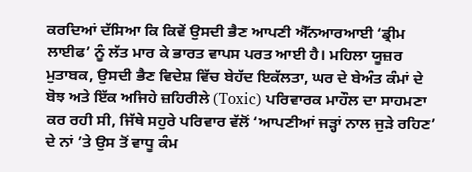ਕਰਦਿਆਂ ਦੱਸਿਆ ਕਿ ਕਿਵੇਂ ਉਸਦੀ ਭੈਣ ਆਪਣੀ ਐੱਨਆਰਆਈ ‘ਡ੍ਰੀਮ ਲਾਈਫ’ ਨੂੰ ਲੱਤ ਮਾਰ ਕੇ ਭਾਰਤ ਵਾਪਸ ਪਰਤ ਆਈ ਹੈ। ਮਹਿਲਾ ਯੂਜ਼ਰ ਮੁਤਾਬਕ, ਉਸਦੀ ਭੈਣ ਵਿਦੇਸ਼ ਵਿੱਚ ਬੇਹੱਦ ਇਕੱਲਤਾ, ਘਰ ਦੇ ਬੇਅੰਤ ਕੰਮਾਂ ਦੇ ਬੋਝ ਅਤੇ ਇੱਕ ਅਜਿਹੇ ਜ਼ਹਿਰੀਲੇ (Toxic) ਪਰਿਵਾਰਕ ਮਾਹੌਲ ਦਾ ਸਾਹਮਣਾ ਕਰ ਰਹੀ ਸੀ, ਜਿੱਥੇ ਸਹੁਰੇ ਪਰਿਵਾਰ ਵੱਲੋਂ ‘ਆਪਣੀਆਂ ਜੜ੍ਹਾਂ ਨਾਲ ਜੁੜੇ ਰਹਿਣ’ ਦੇ ਨਾਂ ’ਤੇ ਉਸ ਤੋਂ ਵਾਧੂ ਕੰਮ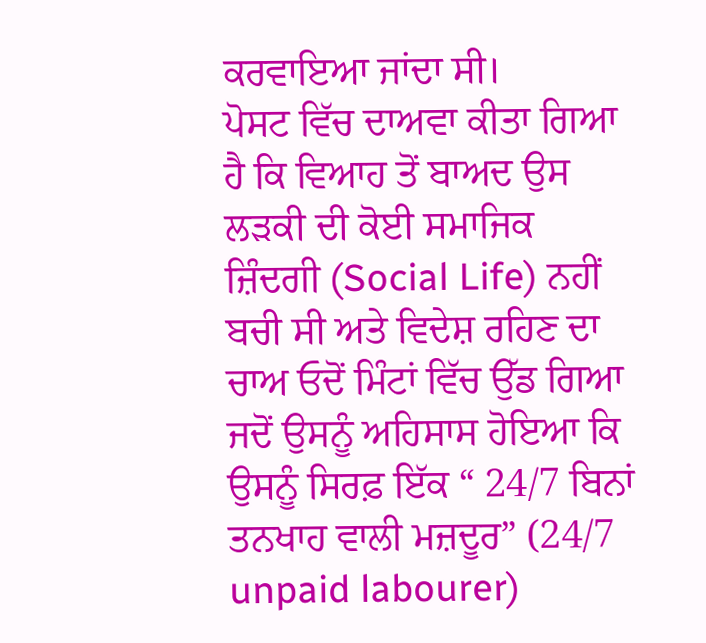ਕਰਵਾਇਆ ਜਾਂਦਾ ਸੀ।
ਪੋਸਟ ਵਿੱਚ ਦਾਅਵਾ ਕੀਤਾ ਗਿਆ ਹੈ ਕਿ ਵਿਆਹ ਤੋਂ ਬਾਅਦ ਉਸ ਲੜਕੀ ਦੀ ਕੋਈ ਸਮਾਜਿਕ ਜ਼ਿੰਦਗੀ (Social Life) ਨਹੀਂ ਬਚੀ ਸੀ ਅਤੇ ਵਿਦੇਸ਼ ਰਹਿਣ ਦਾ ਚਾਅ ਓਦੋਂ ਮਿੰਟਾਂ ਵਿੱਚ ਉੱਡ ਗਿਆ ਜਦੋਂ ਉਸਨੂੰ ਅਹਿਸਾਸ ਹੋਇਆ ਕਿ ਉਸਨੂੰ ਸਿਰਫ਼ ਇੱਕ “ 24/7 ਬਿਨਾਂ ਤਨਖਾਹ ਵਾਲੀ ਮਜ਼ਦੂਰ” (24/7 unpaid labourer)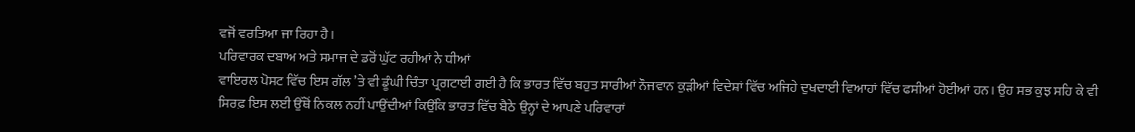ਵਜੋਂ ਵਰਤਿਆ ਜਾ ਰਿਹਾ ਹੈ।
ਪਰਿਵਾਰਕ ਦਬਾਅ ਅਤੇ ਸਮਾਜ ਦੇ ਡਰੋਂ ਘੁੱਟ ਰਹੀਆਂ ਨੇ ਧੀਆਂ
ਵਾਇਰਲ ਪੋਸਟ ਵਿੱਚ ਇਸ ਗੱਲ ’ਤੇ ਵੀ ਡੂੰਘੀ ਚਿੰਤਾ ਪ੍ਰਗਟਾਈ ਗਈ ਹੈ ਕਿ ਭਾਰਤ ਵਿੱਚ ਬਹੁਤ ਸਾਰੀਆਂ ਨੌਜਵਾਨ ਕੁੜੀਆਂ ਵਿਦੇਸ਼ਾਂ ਵਿੱਚ ਅਜਿਹੇ ਦੁਖਦਾਈ ਵਿਆਹਾਂ ਵਿੱਚ ਫਸੀਆਂ ਹੋਈਆਂ ਹਨ। ਉਹ ਸਭ ਕੁਝ ਸਹਿ ਕੇ ਵੀ ਸਿਰਫ਼ ਇਸ ਲਈ ਉੱਥੋਂ ਨਿਕਲ ਨਹੀਂ ਪਾਉਂਦੀਆਂ ਕਿਉਂਕਿ ਭਾਰਤ ਵਿੱਚ ਬੈਠੇ ਉਨ੍ਹਾਂ ਦੇ ਆਪਣੇ ਪਰਿਵਾਰਾਂ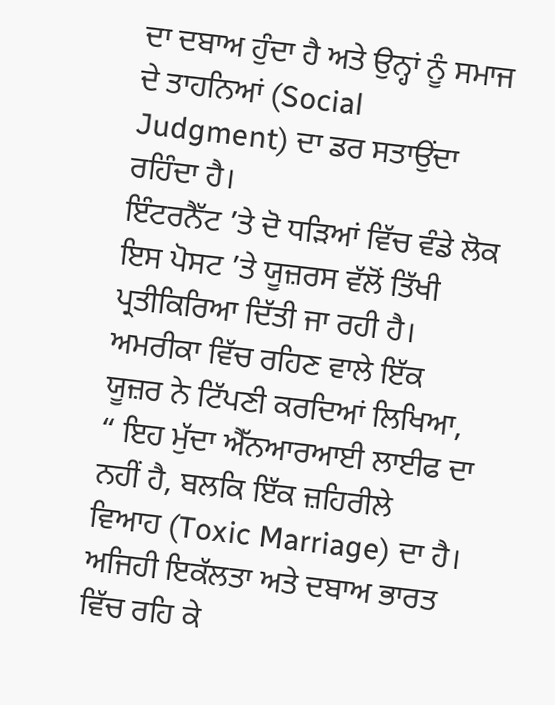ਦਾ ਦਬਾਅ ਹੁੰਦਾ ਹੈ ਅਤੇ ਉਨ੍ਹਾਂ ਨੂੰ ਸਮਾਜ ਦੇ ਤਾਹਨਿਆਂ (Social Judgment) ਦਾ ਡਰ ਸਤਾਉਂਦਾ ਰਹਿੰਦਾ ਹੈ।
ਇੰਟਰਨੈੱਟ ’ਤੇ ਦੋ ਧੜਿਆਂ ਵਿੱਚ ਵੰਡੇ ਲੋਕ
ਇਸ ਪੋਸਟ ’ਤੇ ਯੂਜ਼ਰਸ ਵੱਲੋਂ ਤਿੱਖੀ ਪ੍ਰਤੀਕਿਰਿਆ ਦਿੱਤੀ ਜਾ ਰਹੀ ਹੈ। ਅਮਰੀਕਾ ਵਿੱਚ ਰਹਿਣ ਵਾਲੇ ਇੱਕ ਯੂਜ਼ਰ ਨੇ ਟਿੱਪਣੀ ਕਰਦਿਆਂ ਲਿਖਿਆ, “ ਇਹ ਮੁੱਦਾ ਐੱਨਆਰਆਈ ਲਾਈਫ ਦਾ ਨਹੀਂ ਹੈ, ਬਲਕਿ ਇੱਕ ਜ਼ਹਿਰੀਲੇ ਵਿਆਹ (Toxic Marriage) ਦਾ ਹੈ। ਅਜਿਹੀ ਇਕੱਲਤਾ ਅਤੇ ਦਬਾਅ ਭਾਰਤ ਵਿੱਚ ਰਹਿ ਕੇ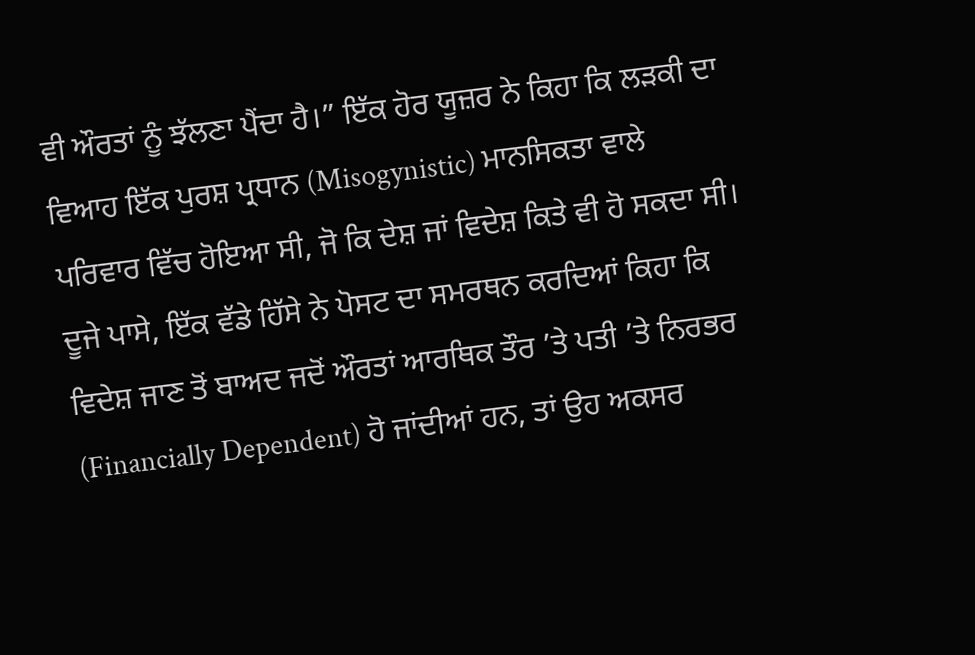ਵੀ ਔਰਤਾਂ ਨੂੰ ਝੱਲਣਾ ਪੈਂਦਾ ਹੈ।” ਇੱਕ ਹੋਰ ਯੂਜ਼ਰ ਨੇ ਕਿਹਾ ਕਿ ਲੜਕੀ ਦਾ ਵਿਆਹ ਇੱਕ ਪੁਰਸ਼ ਪ੍ਰਧਾਨ (Misogynistic) ਮਾਨਸਿਕਤਾ ਵਾਲੇ ਪਰਿਵਾਰ ਵਿੱਚ ਹੋਇਆ ਸੀ, ਜੋ ਕਿ ਦੇਸ਼ ਜਾਂ ਵਿਦੇਸ਼ ਕਿਤੇ ਵੀ ਹੋ ਸਕਦਾ ਸੀ।
ਦੂਜੇ ਪਾਸੇ, ਇੱਕ ਵੱਡੇ ਹਿੱਸੇ ਨੇ ਪੋਸਟ ਦਾ ਸਮਰਥਨ ਕਰਦਿਆਂ ਕਿਹਾ ਕਿ ਵਿਦੇਸ਼ ਜਾਣ ਤੋਂ ਬਾਅਦ ਜਦੋਂ ਔਰਤਾਂ ਆਰਥਿਕ ਤੌਰ ’ਤੇ ਪਤੀ ’ਤੇ ਨਿਰਭਰ (Financially Dependent) ਹੋ ਜਾਂਦੀਆਂ ਹਨ, ਤਾਂ ਉਹ ਅਕਸਰ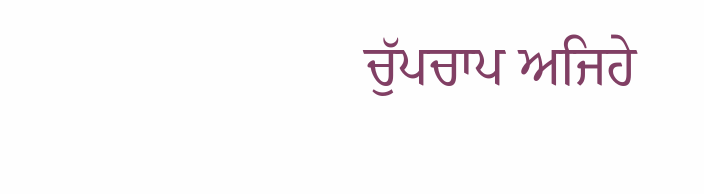ਚੁੱਪਚਾਪ ਅਜਿਹੇ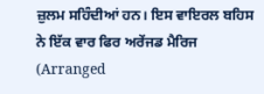ਜ਼ੁਲਮ ਸਹਿੰਦੀਆਂ ਹਨ। ਇਸ ਵਾਇਰਲ ਬਹਿਸ ਨੇ ਇੱਕ ਵਾਰ ਫਿਰ ਅਰੇਂਜਡ ਮੈਰਿਜ (Arranged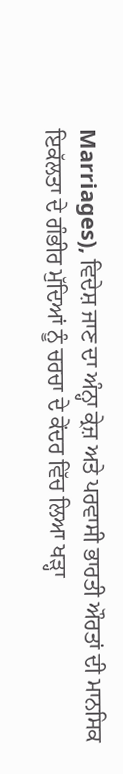Marriages), ਵਿਦੇਸ਼ ਜਾਣ ਦਾ ਅੰਨ੍ਹਾ ਕ੍ਰੇਜ਼ ਅਤੇ ਪਰਵਾਸੀ ਭਾਰਤੀ ਔਰਤਾਂ ਦੀ ਮਾਨਸਿਕ ਇਕੱਲਤਾ ਦੇ ਗੰਭੀਰ ਮੁੱਦਿਆਂ ਨੂੰ ਚਰਚਾ ਦੇ ਕੇਂਦਰ ਵਿੱਚ ਲਿਆ ਖੜ੍ਹਾ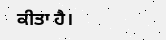ਕੀਤਾ ਹੈ।